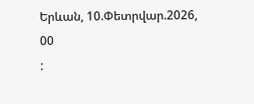Երևան, 10.Փետրվար.2026,
00
: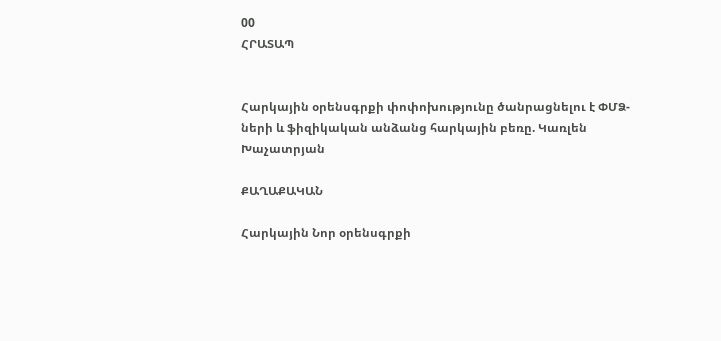00
ՀՐԱՏԱՊ


Հարկային օրենսգրքի փոփոխությունը ծանրացնելու է ՓՄՁ-ների և ֆիզիկական անձանց հարկային բեռը. Կառլեն Խաչատրյան

ՔԱՂԱՔԱԿԱՆ

Հարկային Նոր օրենսգրքի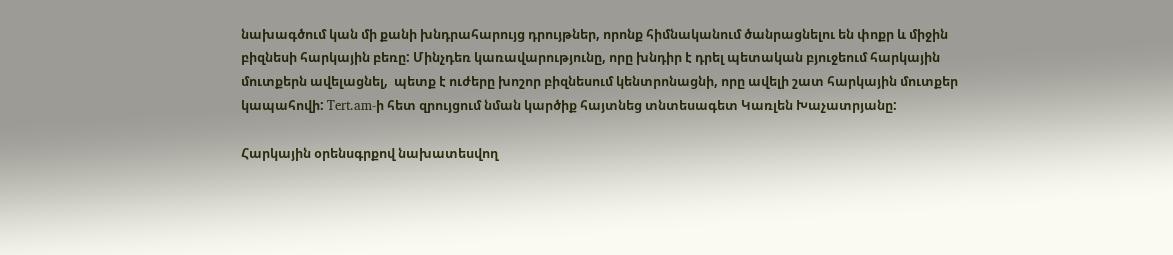նախագծում կան մի քանի խնդրահարույց դրույթներ, որոնք հիմնականում ծանրացնելու են փոքր և միջին բիզնեսի հարկային բեռը: Մինչդեռ կառավարությունը, որը խնդիր է դրել պետական բյուջեում հարկային մուտքերն ավելացնել,  պետք է ուժերը խոշոր բիզնեսում կենտրոնացնի, որը ավելի շատ հարկային մուտքեր կապահովի: Tert.am-ի հետ զրույցում նման կարծիք հայտնեց տնտեսագետ Կառլեն Խաչատրյանը:

Հարկային օրենսգրքով նախատեսվող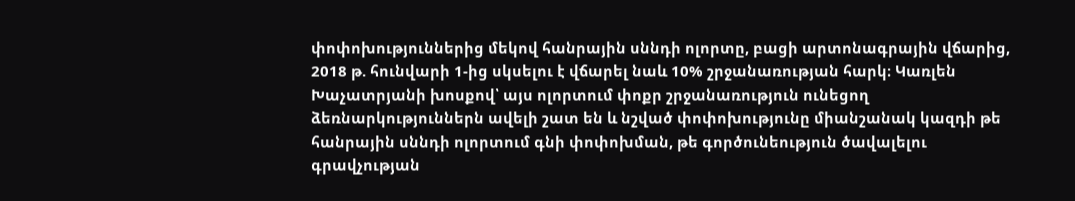փոփոխություններից մեկով հանրային սննդի ոլորտը, բացի արտոնագրային վճարից, 2018 թ. հունվարի 1-ից սկսելու է վճարել նաև 10% շրջանառության հարկ։ Կառլեն Խաչատրյանի խոսքով՝ այս ոլորտում փոքր շրջանառություն ունեցող ձեռնարկություններն ավելի շատ են և նշված փոփոխությունը միանշանակ կազդի թե հանրային սննդի ոլորտում գնի փոփոխման, թե գործունեություն ծավալելու գրավչության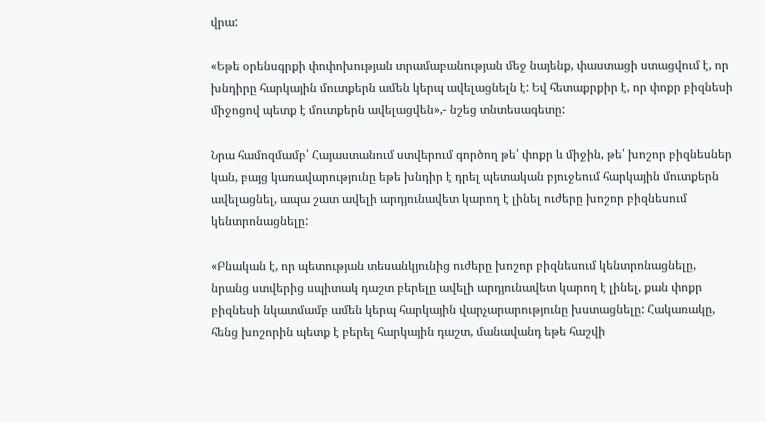վրա:

«Եթե օրենսգրքի փոփոխության տրամաբանության մեջ նայենք, փաստացի ստացվում է, որ խնդիրը հարկային մուտքերն ամեն կերպ ավելացնելն է: Եվ հետաքրքիր է, որ փոքր բիզնեսի միջոցով պետք է մուտքերն ավելացվեն»,- նշեց տնտեսագետը:

Նրա համոզմամբ՝ Հայաստանում ստվերում գործող թե՛ փոքր և միջին, թե՛ խոշոր բիզնեսներ կան, բայց կառավարությունը եթե խնդիր է դրել պետական բյուջեում հարկային մուտքերն ավելացնել, ապա շատ ավելի արդյունավետ կարող է լինել ուժերը խոշոր բիզնեսում կենտրոնացնելը:

«Բնական է, որ պետության տեսանկյունից ուժերը խոշոր բիզնեսում կենտրոնացնելը, նրանց ստվերից սպիտակ դաշտ բերելը ավելի արդյունավետ կարող է լինել, քան փոքր բիզնեսի նկատմամբ ամեն կերպ հարկային վարչարարությունը խստացնելը: Հակառակը, հենց խոշորին պետք է բերել հարկային դաշտ, մանավանդ եթե հաշվի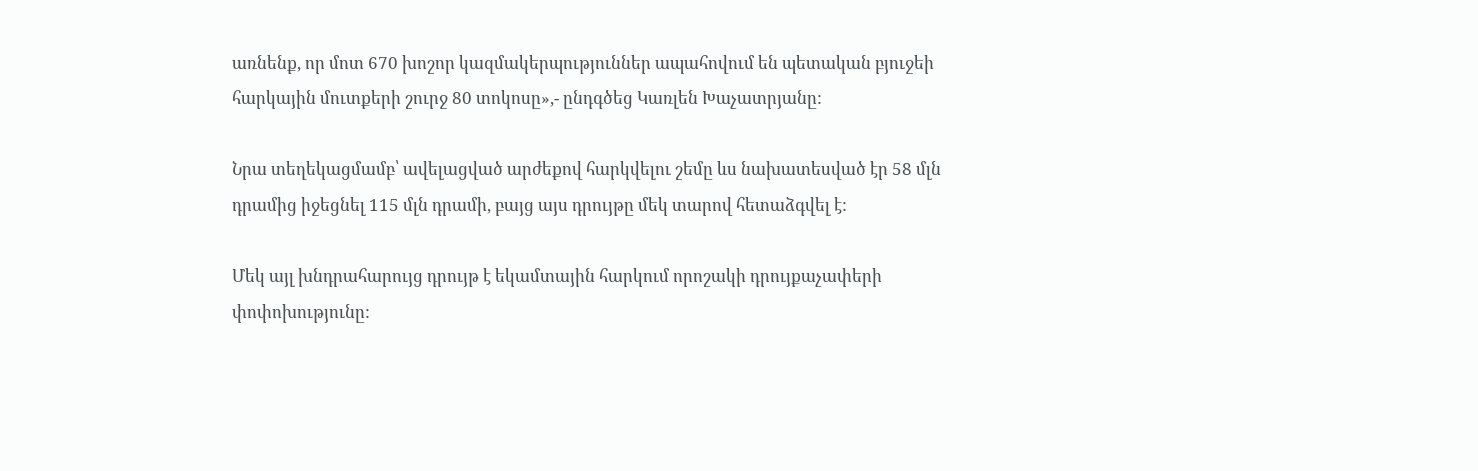առնենք, որ մոտ 670 խոշոր կազմակերպություններ ապահովում են պետական բյուջեի հարկային մուտքերի շուրջ 80 տոկոսը»,- ընդգծեց Կառլեն Խաչատրյանը:

Նրա տեղեկացմամբ՝ ավելացված արժեքով հարկվելու շեմը ևս նախատեսված էր 58 մլն դրամից իջեցնել 115 մլն դրամի, բայց այս դրույթը մեկ տարով հետաձգվել է:

Մեկ այլ խնդրահարույց դրույթ է եկամտային հարկում որոշակի դրույքաչափերի փոփոխությունը: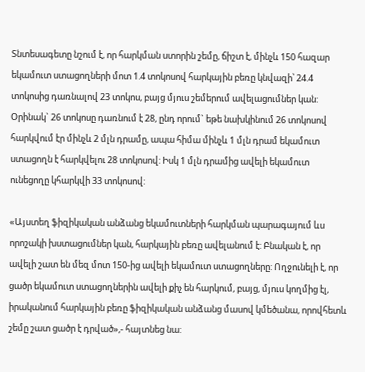Տնտեսագետը նշում է, որ հարկման ստորին շեմը, ճիշտ է, մինչև 150 հազար եկամուտ ստացողների մոտ 1.4 տոկոսով հարկային բեռը կնվազի՝ 24.4 տոկոսից դառնալով 23 տոկոս, բայց մյուս շեմերում ավելացումներ կան: Օրինակ` 26 տոկոսը դառնում է 28, ընդ որում` եթե նախկինում 26 տոկոսով հարկվում էր մինչև 2 մլն դրամը, ապա հիմա մինչև 1 մլն դրամ եկամուտ ստացողն է հարկվելու 28 տոկոսով: Իսկ 1 մլն դրամից ավելի եկամուտ ունեցողը կհարկվի 33 տոկոսով:

«Այստեղ ֆիզիկական անձանց եկամուտների հարկման պարագայում ևս որոշակի խստացումներ կան, հարկային բեռը ավելանում է: Բնական է, որ ավելի շատ են մեզ մոտ 150-ից ավելի եկամուտ ստացողները: Ողջունելի է, որ ցածր եկամուտ ստացողներին ավելի քիչ են հարկում, բայց, մյուս կողմից էլ, իրականում հարկային բեռը ֆիզիկական անձանց մասով կմեծանա, որովհետև շեմը շատ ցածր է դրված»,- հայտնեց նա: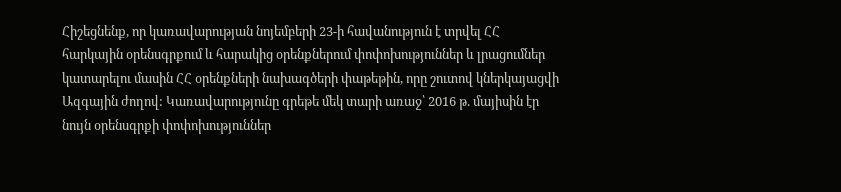Հիշեցնենք, որ կառավարության նոյեմբերի 23-ի հավանություն է տրվել ՀՀ հարկային օրենսգրքում և հարակից օրենքներում փոփոխություններ և լրացումներ կատարելու մասին ՀՀ օրենքների նախագծերի փաթեթին, որը շուտով կներկայացվի Ազգային ժողով: Կառավարությունը գրեթե մեկ տարի առաջ՝ 2016 թ. մայիսին էր նույն օրենսգրքի փոփոխություններ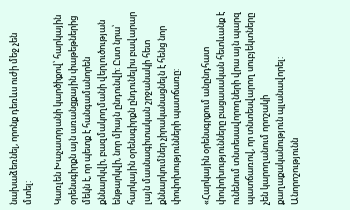նախաձեռնել, որոնք դեռևս ուժի մեջ չեն մտել:

Կառլեն Խաչատրյանի կարծիքով՝ հարկային օրենսգիրքն այն առանցքային փաթեթներից մեկն է, որ պետք է հանգամանորեն քննարկվի, բազմակողմանի վերլուծության ենթարկվի, նոր միայն ընդունվի: Ըստ նրա՝ հարկային օրենսգիրքն ընդունելիս բավարար լայն մասնագիտական շրջանակի հետ քննարկումներ չիրականացնելն է հենց նոր փոփոխությունների պատճառը:

«Հարկային օրենսգրքում անընդհատ փոփոխությունները բացասական հետևանք է ունենում տնտեսավորողների վրա այն պարզ պատճառով, որ տնտեսվարող սուբյեկտները չեն կարողանում որոշակի քաղաքականություն պլանավորել: Անորոշությունն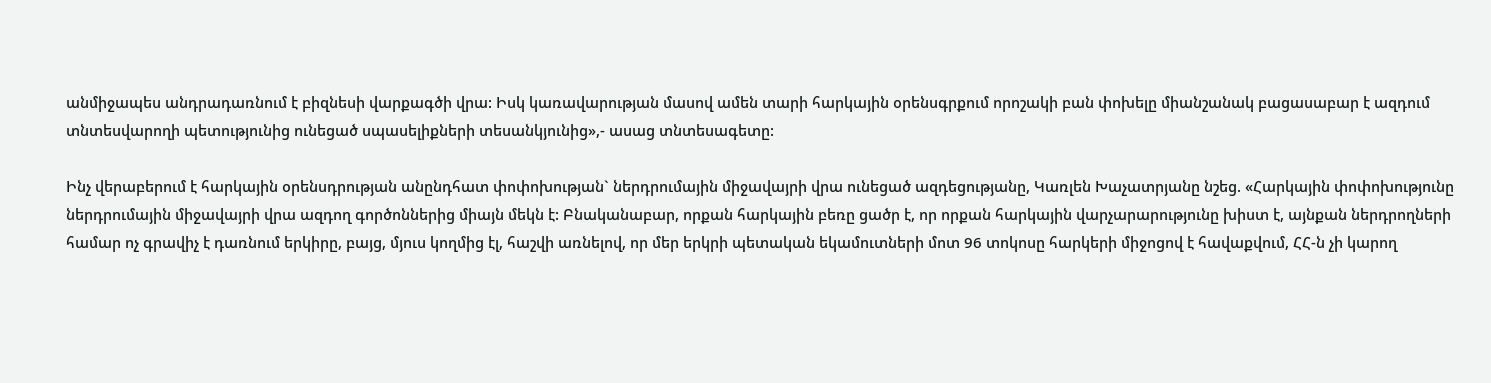անմիջապես անդրադառնում է բիզնեսի վարքագծի վրա: Իսկ կառավարության մասով ամեն տարի հարկային օրենսգրքում որոշակի բան փոխելը միանշանակ բացասաբար է ազդում տնտեսվարողի պետությունից ունեցած սպասելիքների տեսանկյունից»,- ասաց տնտեսագետը:

Ինչ վերաբերում է հարկային օրենսդրության անընդհատ փոփոխության` ներդրումային միջավայրի վրա ունեցած ազդեցությանը, Կառլեն Խաչատրյանը նշեց. «Հարկային փոփոխությունը ներդրումային միջավայրի վրա ազդող գործոններից միայն մեկն է: Բնականաբար, որքան հարկային բեռը ցածր է, որ որքան հարկային վարչարարությունը խիստ է, այնքան ներդրողների համար ոչ գրավիչ է դառնում երկիրը, բայց, մյուս կողմից էլ, հաշվի առնելով, որ մեր երկրի պետական եկամուտների մոտ 96 տոկոսը հարկերի միջոցով է հավաքվում, ՀՀ-ն չի կարող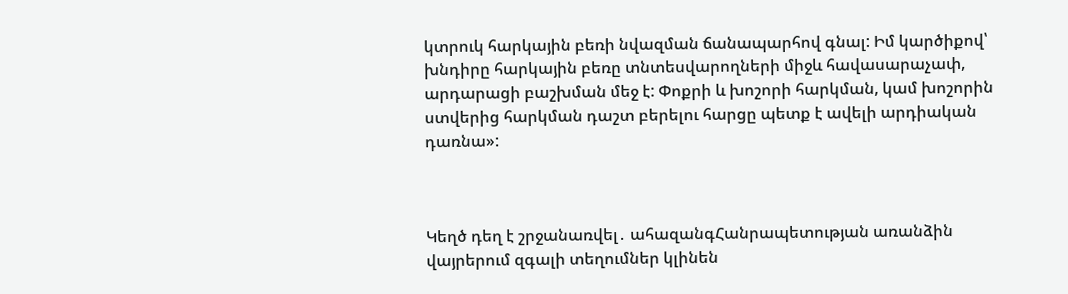կտրուկ հարկային բեռի նվազման ճանապարհով գնալ: Իմ կարծիքով՝ խնդիրը հարկային բեռը տնտեսվարողների միջև հավասարաչափ, արդարացի բաշխման մեջ է: Փոքրի և խոշորի հարկման, կամ խոշորին ստվերից հարկման դաշտ բերելու հարցը պետք է ավելի արդիական դառնա»:



Կեղծ դեղ է շրջանառվել․ ահազանգՀանրապետության առանձին վայրերում զգալի տեղումներ կլինեն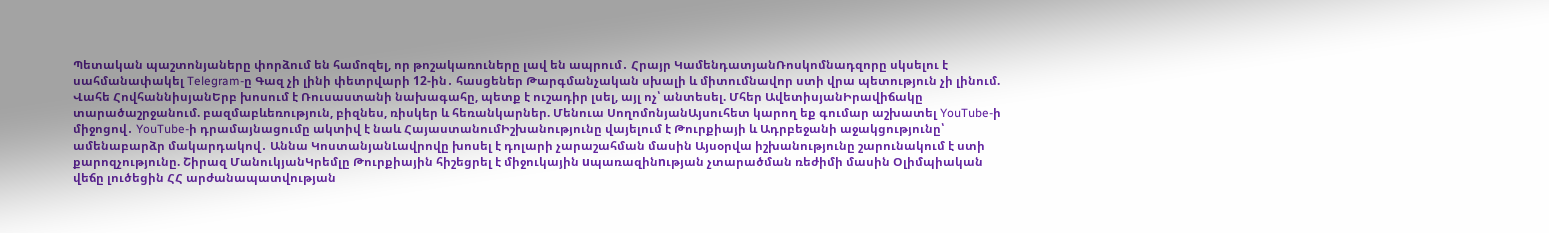Պետական պաշտոնյաները փորձում են համոզել, որ թոշակառուները լավ են ապրում․ Հրայր ԿամենդատյանՌոսկոմնադզորը սկսելու է սահմանափակել Telegram-ը Գազ չի լինի փետրվարի 12-ին․ հասցեներ Թարգմանչական սխալի և միտումնավոր ստի վրա պետություն չի լինում. Վահե ՀովհաննիսյանԵրբ խոսում է Ռուսաստանի նախագահը, պետք է ուշադիր լսել, այլ ոչ՝ անտեսել. Մհեր ԱվետիսյանԻրավիճակը տարածաշրջանում. բազմաբևեռություն, բիզնես, ռիսկեր և հեռանկարներ. Մենուա ՍողոմոնյանԱյսուհետ կարող եք գումար աշխատել YouTube-ի միջոցով․ YouTube-ի դրամայնացումը ակտիվ է նաև ՀայաստանումԻշխանությունը վայելում է Թուրքիայի և Ադրբեջանի աջակցությունը՝ ամենաբարձր մակարդակով․ Աննա ԿոստանյանԼավրովը խոսել է դոլարի չարաշահման մասին Այսօրվա իշխանությունը շարունակում է ստի քարոզչությունը. Շիրազ ՄանուկյանԿրեմլը Թուրքիային հիշեցրել է միջուկային uպառազինnւթյան չտարածման ռեժիմի մասին Օլիմպիական վեճը լուծեցին ՀՀ արժանապատվության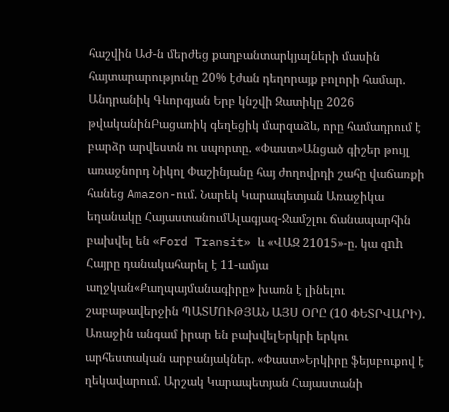հաշվին ԱԺ-ն մերժեց քաղբանտարկյալների մասին հայտարարությունը 20% էժան դեղորայք բոլորի համար. Անդրանիկ Գևորգյան Երբ կնշվի Զատիկը 2026 թվականինԲացառիկ գեղեցիկ մարզաձև, որը համադրում է բարձր արվեստն ու սպորտը. «Փաստ»Անցած գիշեր թույլ առաջնորդ Նիկոլ Փաշինյանը հայ ժողովրդի շահը վաճառքի հանեց Amazon-ում. Նարեկ Կարապետյան Առաջիկա եղանակը ՀայաստանումԱլագյազ-Ջամշլու ճանապարհին բախվել են «Ford Transit» և «ՎԱԶ 21015»-ը. կա զnh Հայրը դանակահարել է 11-ամյա աղջկան«Քաղպայմանագիրը» խառն է լինելու շաբաթավերջին ՊԱՏՄՈՒԹՅԱՆ ԱՅՍ ՕՐԸ (10 ՓԵՏՐՎԱՐԻ)․ Առաջին անգամ իրար են բախվելԵրկրի երկու արհեստական արբանյակներ. «Փաստ»Երկիրը ֆեյսբուքով է ղեկավարում. Արշակ Կարապետյան Հայաստանի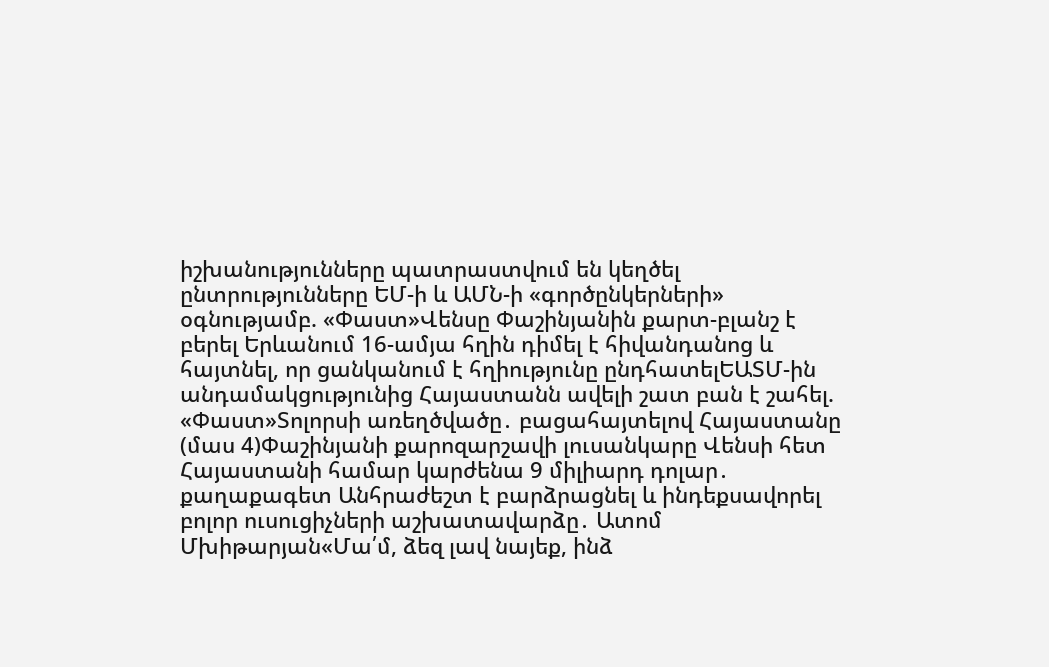իշխանությունները պատրաստվում են կեղծել ընտրությունները ԵՄ-ի և ԱՄՆ-ի «գործընկերների» օգնությամբ. «Փաստ»Վենսը Փաշինյանին քարտ-բլանշ է բերել Երևանում 16-ամյա հղին դիմել է հիվանդանոց և հայտնել, որ ցանկանում է հղիությունը ընդհատելԵԱՏՄ-ին անդամակցությունից Հայաստանն ավելի շատ բան է շահել. «Փաստ»Տոլորսի առեղծվածը․ բացահայտելով Հայաստանը (մաս 4)Փաշինյանի քարոզարշավի լուսանկարը Վենսի հետ Հայաստանի համար կարժենա 9 միլիարդ դոլար․ քաղաքագետ Անհրաժեշտ է բարձրացնել և ինդեքսավորել բոլոր ուսուցիչների աշխատավարձը․ Ատոմ Մխիթարյան«Մա՛մ, ձեզ լավ նայեք, ինձ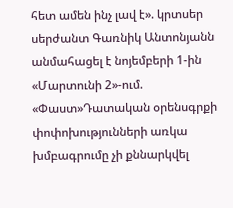հետ ամեն ինչ լավ է». կրտսեր սերժանտ Գառնիկ Անտոնյանն անմահացել է նոյեմբերի 1-ին «Մարտունի 2»-ում. «Փաստ»Դատական օրենսգրքի փոփոխությունների առկա խմբագրումը չի քննարկվել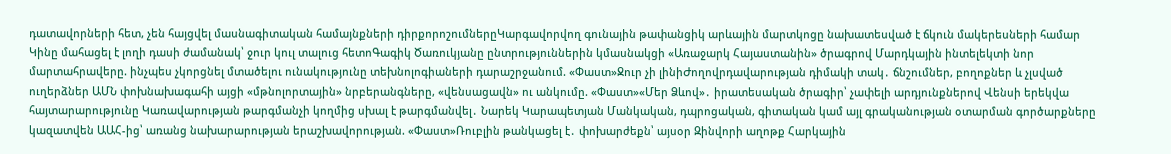դատավորների հետ, չեն հայցվել մասնագիտական համայնքների դիրքորոշումներըԿարգավորվող գունային թափանցիկ արևային մարտկոցը նախատեսված է ճկուն մակերեսների համար Կինը մահացել է լողի դասի ժամանակ՝ ջուր կուլ տալուց հետոԳագիկ Ծառուկյանը ընտրություններին կմասնակցի «Առաջարկ Հայաստանին» ծրագրով Մարդկային ինտելեկտի նոր մարտահրավերը. ինչպես չկորցնել մտածելու ունակությունը տեխնոլոգիաների դարաշրջանում. «Փաստ»Ջուր չի լինիԺողովրդավարության դիմակի տակ․ ճնշումներ, բողոքներ և չլսված ուղերձներ ԱՄՆ փոխնախագահի այցի «մթնոլորտային» նրբերանգները, «վենսացավն» ու անկումը. «Փաստ»«Մեր Ձևով»․ իրատեսական ծրագիր՝ չափելի արդյունքներով Վենսի երեկվա հայտարարությունը Կառավարության թարգմանչի կողմից սխալ է թարգմանվել․ Նարեկ Կարապետյան Մանկական, դպրոցական, գիտական կամ այլ գրականության օտարման գործարքները կազատվեն ԱԱՀ-ից՝ առանց նախարարության երաշխավորության. «Փաստ»Ռուբլին թանկացել է․ փոխարժեքն՝ այսօր Զինվորի աղոթք Հարկային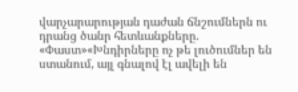վարչարարության դաժան ճնշումներն ու դրանց ծանր հետևանքները. «Փաստ»«Խնդիրները ոչ թե լուծումներ են ստանում, այլ գնալով էլ ավելի են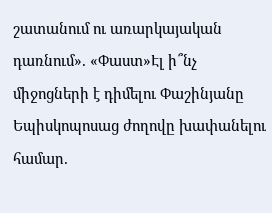շատանում ու առարկայական դառնում». «Փաստ»Էլ ի՞նչ միջոցների է դիմելու Փաշինյանը Եպիսկոպոսաց ժողովը խափանելու համար.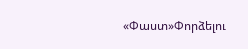«Փաստ»Փորձելու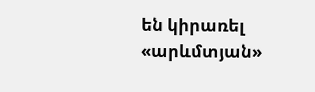են կիրառել «արևմտյան»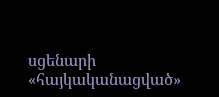սցենարի «հայկականացված»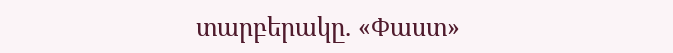տարբերակը. «Փաստ»